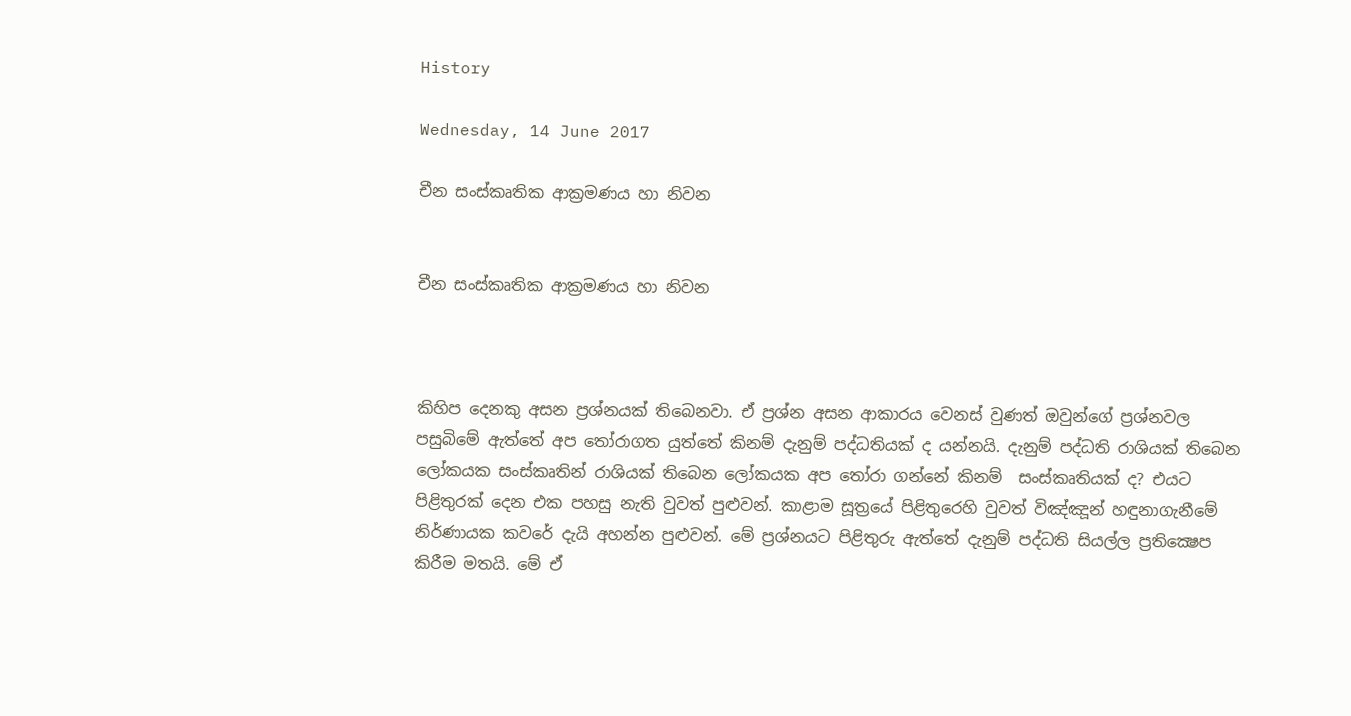History

Wednesday, 14 June 2017

චීන සංස්කෘතික ආක්‍රමණය හා නිවන


චීන සංස්කෘතික ආක්‍රමණය හා නිවන



කිහිප දෙනකු අසන ප්‍රශ්නයක් තිබෙනවා. ඒ ප්‍රශ්න අසන ආකාරය වෙනස් වුණත් ඔවුන්ගේ ප්‍රශ්නවල පසුබිමේ ඇත්තේ අප තෝරාගත යුත්තේ කිනම් දැනුම් පද්ධතියක් ද යන්නයි. දැනුම් පද්ධති රාශියක් තිබෙන ලෝකයක සංස්කෘතින් රාශියක් තිබෙන ලෝකයක අප තෝරා ගන්නේ කිනම්  සංස්කෘතියක් ද? එයට පිළිතුරක් දෙන එක පහසු නැති වුවත් පුළුවන්. කාළාම සූත්‍රයේ පිළිතුරෙහි වුවත් විඤ්ඤූන් හඳුනාගැනීමේ නිර්ණායක කවරේ දැයි අහන්න පුළුවන්. මේ ප්‍රශ්නයට පිළිතුරු ඇත්තේ දැනුම් පද්ධති සියල්ල ප්‍රතික්‍ෂෙප කිරීම මතයි. මේ ඒ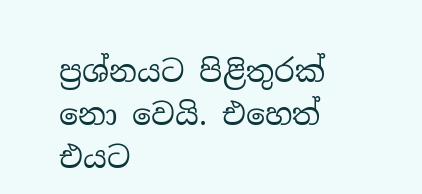ප්‍රශ්නයට පිළිතුරක් නො වෙයි. එහෙත් එයට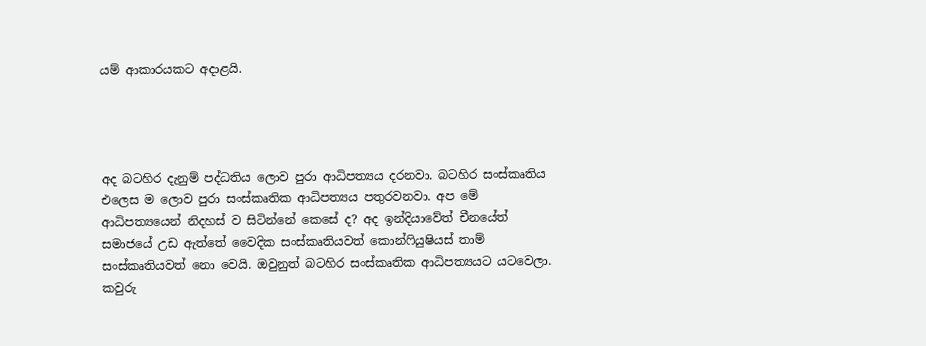යම් ආකාරයකට අදාළයි.




අද බටහිර දැනුම් පද්ධතිය ලොව පුරා ආධිපත්‍යය දරනවා. බටහිර සංස්කෘතිය එලෙස ම ලොව පුරා සංස්කෘතික ආධිපත්‍යය පතුරවනවා. අප මේ ආධිපත්‍යයෙන් නිදහස් ව සිටින්නේ කෙසේ ද? අද ඉන්දියාවේත් චීනයේත් සමාජයේ උඩ ඇත්තේ වෛදික සංස්කෘතියවත් කොන්ෆියුෂියස් තාම් සංස්කෘතියවත් නො වෙයි. ඔවුනුත් බටහිර සංස්කෘතික ආධිපත්‍යයට යටවෙලා. කවුරු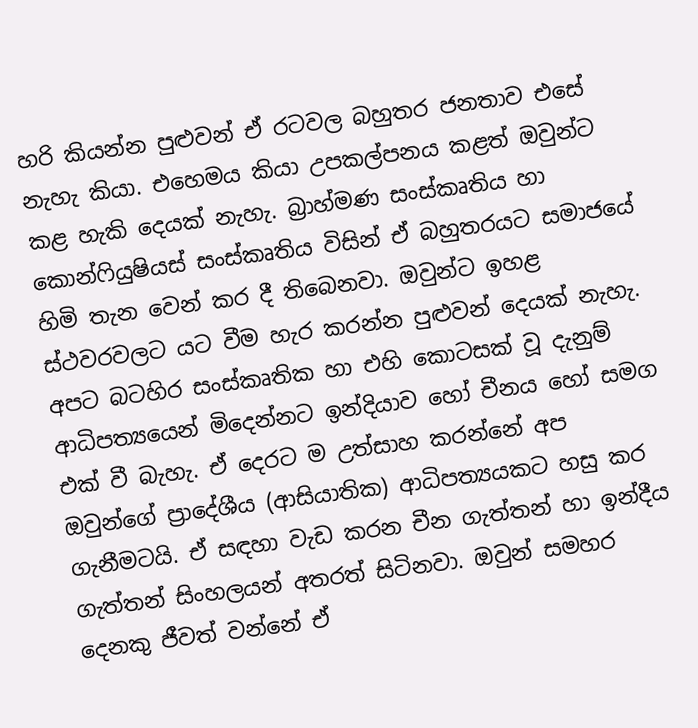හරි කියන්න පුළුවන් ඒ රටවල බහුතර ජනතාව එසේ නැහැ කියා. එහෙමය කියා උපකල්පනය කළත් ඔවුන්ට කළ හැකි දෙයක් නැහැ. බ්‍රාහ්මණ සංස්කෘතිය හා කොන්ෆියුෂියස් සංස්කෘතිය විසින් ඒ බහුතරයට සමාජයේ හිමි තැන වෙන් කර දී තිබෙනවා. ඔවුන්ට ඉහළ ස්ථවරවලට යට වීම හැර කරන්න පුළුවන් දෙයක් නැහැ. අපට බටහිර සංස්කෘතික හා එහි කොටසක් වූ දැනුම් ආධිපත්‍යයෙන් මිදෙන්නට ඉන්දියාව හෝ චීනය හෝ සමග එක් වී බැහැ. ඒ දෙරට ම උත්සාහ කරන්නේ අප ඔවුන්ගේ ප්‍රාදේශීය (ආසියාතික) ආධිපත්‍යයකට හසු කර ගැනීමටයි. ඒ සඳහා වැඩ කරන චීන ගැත්තන් හා ඉන්දීය ගැත්තන් සිංහලයන් අතරත් සිටිනවා. ඔවුන් සමහර දෙනකු ජීවත් වන්නේ ඒ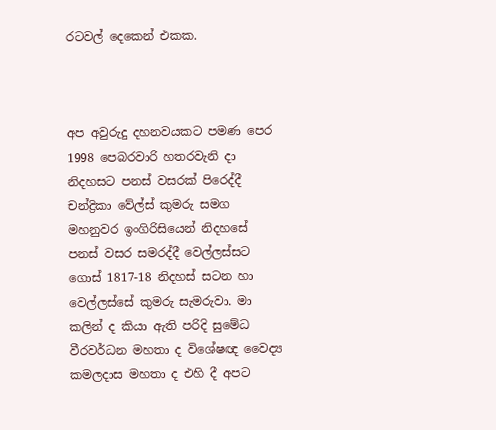රටවල් දෙකෙන් එකක.



අප අවුරුදු දහනවයකට පමණ පෙර 1998 පෙබරවාරි හතරවැනි දා නිදහසට පනස් වසරක් පිරෙද්දී චන්ද්‍රිකා වේල්ස් කුමරු සමග මහනුවර ඉංගිරිසියෙන් නිදහසේ පනස් වසර සමරද්දී වෙල්ලස්සට ගොස් 1817-18 නිදහස් සටන හා වෙල්ලස්සේ කුමරු සැමරුවා. මා කලින් ද කියා ඇති පරිදි සුමේධ වීරවර්ධන මහතා ද විශේෂඥ වෛද්‍ය කමලදාස මහතා ද එහි දී අපට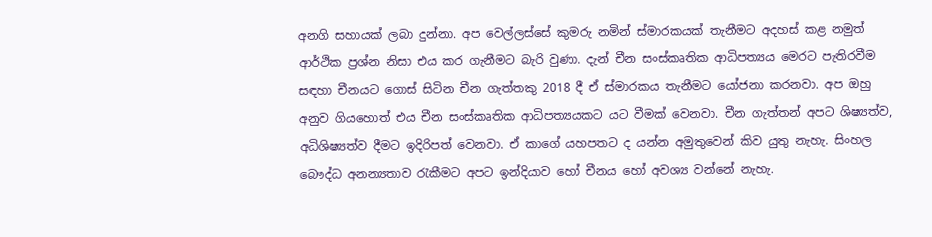අනගි සහායක් ලබා දුන්නා. අප වෙල්ලස්සේ කුමරු නමින් ස්මාරකයක් තැනීමට අදහස් කළ නමුත් ආර්ථික ප්‍රශ්න නිසා එය කර ගැනීමට බැරි වුණා. දැන් චීන සංස්කෘතික ආධිපත්‍යය මෙරට පැතිරවීම සඳහා චීනයට ගොස් සිටින චීන ගැත්තකු 2018 දී ඒ ස්මාරකය තැනීමට යෝජනා කරනවා. අප ඔහු අනුව ගියහොත් එය චීන සංස්කෘතික ආධිපත්‍යයකට යට වීමක් වෙනවා. චීන ගැත්තන් අපට ශිෂ්‍යත්ව, අධිශිෂ්‍යත්ව දීමට ඉදිරිපත් වෙනවා. ඒ කාගේ යහපතට ද යන්න අමුතුවෙන් කිව යුතු නැහැ. සිංහල බෞද්ධ අනන්‍යතාව රැකීමට අපට ඉන්දියාව හෝ චීනය හෝ අවශ්‍ය වන්නේ නැහැ.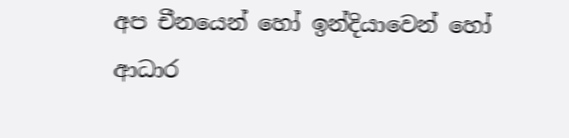අප චීනයෙන් හෝ ඉන්දියාවෙන් හෝ ආධාර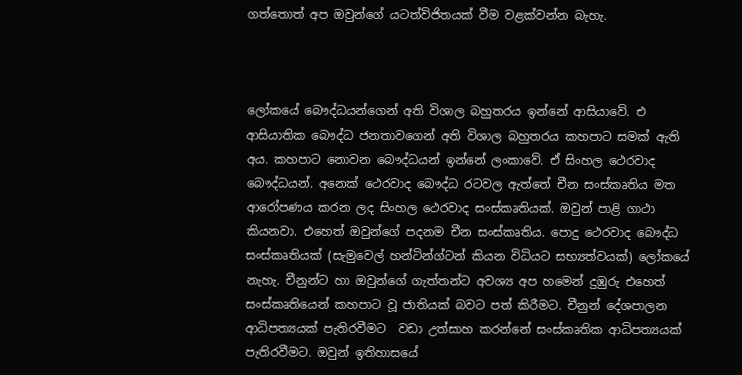ගත්තොත් අප ඔවුන්ගේ යටත්විජිතයක් වීම වළක්වන්න බැහැ.



ලෝකයේ බෞද්ධයන්ගෙන් අති විශාල බහුතරය ඉන්නේ ආසියාවේ. එ ආසියාතික බෞද්ධ ජනතාවගෙන් අති විශාල බහුතරය කහපාට සමක් ඇති අය. කහපාට නොවන බෞද්ධයන් ඉන්නේ ලංකාවේ. ඒ සිංහල ථෙරවාද බෞද්ධයන්. අනෙක් ථෙරවාද බෞද්ධ රටවල ඇත්තේ චීන සංස්කෘතිය මත ආරෝපණය කරන ලද සිංහල ථෙරවාද සංස්කෘතියක්. ඔවුන් පාළි ගාථා කියනවා. එහෙත් ඔවුන්ගේ පදනම චීන සංස්කෘතිය. පොදු ථෙරවාද බෞද්ධ සංස්කෘතියක් (සැමුවෙල් හන්ටින්ග්ටන් කියන විධියට සභ්‍යත්වයක්) ලෝකයේ නැහැ. චීනුන්ට හා ඔවුන්ගේ ගැත්තන්ට අවශ්‍ය අප හමෙන් දුඹුරු එහෙත් සංස්කෘතියෙන් කහපාට වූ ජාතියක් බවට පත් කිරීමට. චීනුන් දේශපාලන ආධිපත්‍යයක් පැතිරවීමට  වඩා උත්සාහ කරන්නේ සංස්කෘතික ආධිපත්‍යයක් පැතිරවීමට. ඔවුන් ඉතිහාසයේ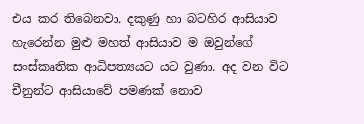එය කර තිබෙනවා. දකුණු හා බටහිර ආසියාව හැරෙන්න මුළු මහත් ආසියාව ම ඔවුන්ගේ සංස්කෘතික ආධිපත්‍යයට යට වුණා. අද වන විට චීනුන්ට ආසියාවේ පමණක් නොව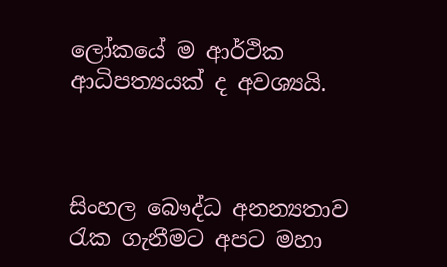ලෝකයේ ම ආර්ථික ආධිපත්‍යයක් ද අවශ්‍යයි.



සිංහල බෞද්ධ අනන්‍යතාව රැක ගැනීමට අපට මහා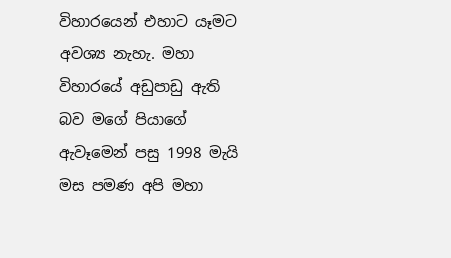විහාරයෙන් එහාට යෑමට අවශ්‍ය නැහැ. මහා විහාරයේ අඩුපාඩු ඇති බව මගේ පියාගේ ඇවෑමෙන් පසු 1998 මැයි මස පමණ අපි මහා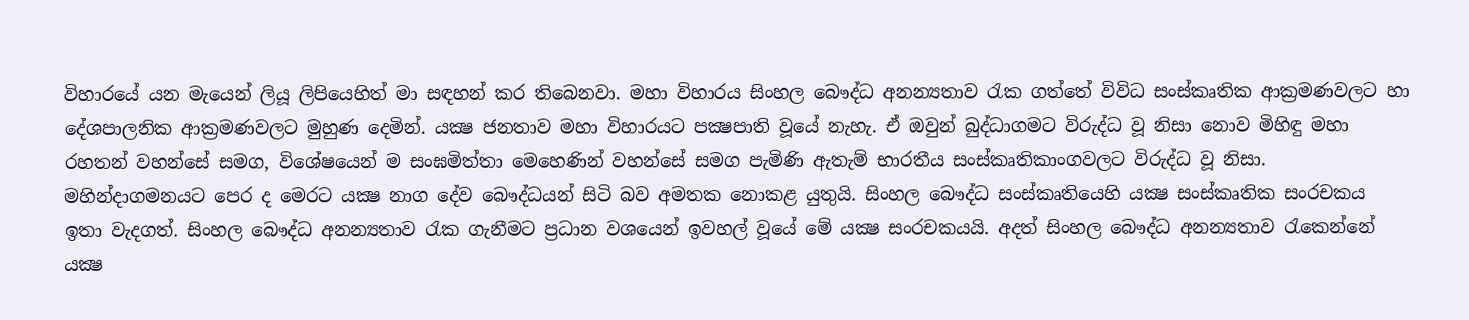විහාරයේ යන මැයෙන් ලියූ ලිපියෙහිත් මා සඳහන් කර තිබෙනවා. මහා විහාරය සිංහල බෞද්ධ අනන්‍යතාව රැක ගත්තේ විවිධ සංස්කෘතික ආක්‍රමණවලට හා දේශපාලනික ආක්‍රමණවලට මුහුණ දෙමින්. යක්‍ෂ ජනතාව මහා විහාරයට පක්‍ෂපාති වූයේ නැහැ. ඒ ඔවුන් බුද්ධාගමට විරුද්ධ වූ නිසා නොව මිහිඳු මහා රහතන් වහන්සේ සමග, විශේෂයෙන් ම සංඝමිත්තා මෙහෙණින් වහන්සේ සමග පැමිණි ඇතැම් භාරතීය සංස්කෘතිකාංගවලට විරුද්ධ වූ නිසා. මහින්දාගමනයට පෙර ද මෙරට යක්‍ෂ නාග දේව බෞද්ධයන් සිටි බව අමතක නොකළ යුතුයි. සිංහල බෞද්ධ සංස්කෘතියෙහි යක්‍ෂ සංස්කෘතික සංරචකය ඉතා වැදගත්. සිංහල බෞද්ධ අනන්‍යතාව රැක ගැනීමට ප්‍රධාන වශයෙන් ඉවහල් වූයේ මේ යක්‍ෂ සංරචකයයි. අදත් සිංහල බෞද්ධ අනන්‍යතාව රැකෙන්නේ යක්‍ෂ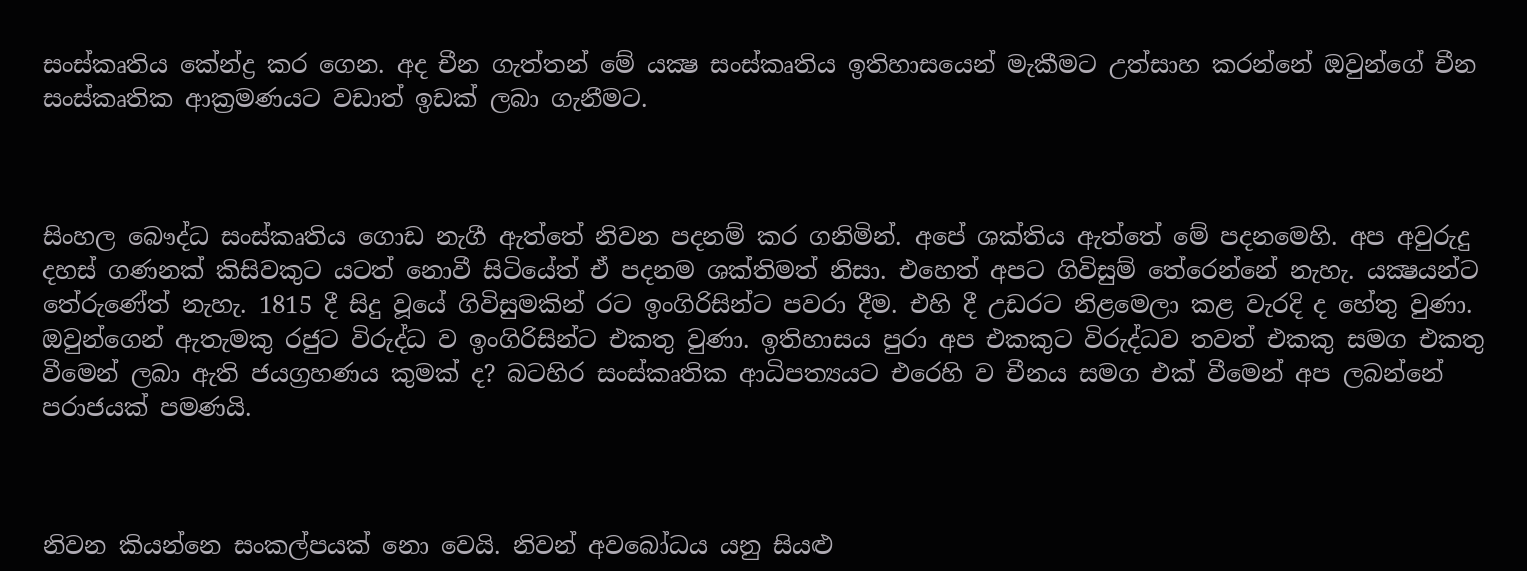සංස්කෘතිය කේන්ද්‍ර කර ගෙන. අද චීන ගැත්තන් මේ යක්‍ෂ සංස්කෘතිය ඉතිහාසයෙන් මැකීමට උත්සාහ කරන්නේ ඔවුන්ගේ චීන සංස්කෘතික ආක්‍රමණයට වඩාත් ඉඩක් ලබා ගැනීමට.



සිංහල බෞද්ධ සංස්කෘතිය ගොඩ නැගී ඇත්තේ නිවන පදනම් කර ගනිමින්. අපේ ශක්තිය ඇත්තේ මේ පදනමෙහි. අප අවුරුදු දහස් ගණනක් කිසිවකුට යටත් නොවී සිටියේත් ඒ පදනම ශක්තිමත් නිසා. එහෙත් අපට ගිවිසුම් තේරෙන්නේ නැහැ. යක්‍ෂයන්ට තේරුණේත් නැහැ. 1815 දී සිදු වූයේ ගිවිසුමකින් රට ඉංගිරිසින්ට පවරා දීම. එහි දී උඩරට නිළමෙලා කළ වැරදි ද හේතු වුණා. ඔවුන්ගෙන් ඇතැමකු රජුට විරුද්ධ ව ඉංගිරිසින්ට එකතු වුණා. ඉතිහාසය පුරා අප එකකුට විරුද්ධව තවත් එකකු සමග එකතු වීමෙන් ලබා ඇති ජයග්‍රහණය කුමක් ද? බටහිර සංස්කෘතික ආධිපත්‍යයට එරෙහි ව චීනය සමග එක් වීමෙන් අප ලබන්නේ පරාජයක් පමණයි.



නිවන කියන්නෙ සංකල්පයක් නො වෙයි. නිවන් අවබෝධය යනු සියළු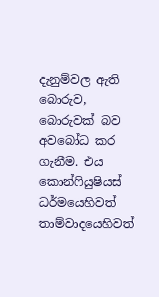දැනුම්වල ඇති බොරුව, බොරුවක් බව අවබෝධ කර ගැනීම. එය කොන්ෆියුෂියස් ධර්මයෙහිවත් තාම්වාදයෙහිවත්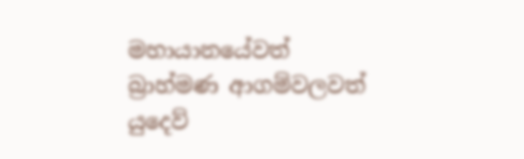මහායානයේවත් බ්‍රාහ්මණ ආගම්වලවත් යුදෙව්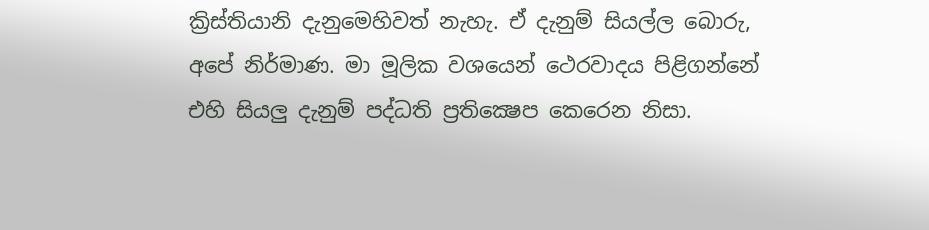ක්‍රිස්තියානි දැනුමෙහිවත් නැහැ. ඒ දැනුම් සියල්ල බොරු, අපේ නිර්මාණ. මා මූලික වශයෙන් ථෙරවාදය පිළිගන්නේ එහි සියලු දැනුම් පද්ධති ප්‍රතික්‍ෂෙප කෙරෙන නිසා.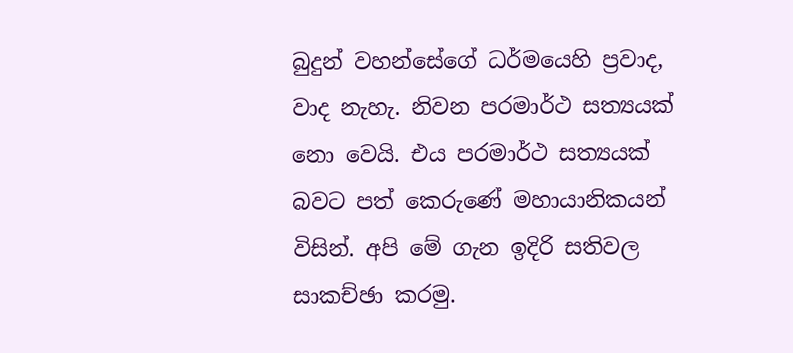බුදුන් වහන්සේගේ ධර්මයෙහි ප්‍රවාද, වාද නැහැ. නිවන පරමාර්ථ සත්‍යයක් නො වෙයි. එය පරමාර්ථ සත්‍යයක් බවට පත් කෙරුණේ මහායානිකයන් විසින්. අපි මේ ගැන ඉදිරි සතිවල සාකච්ඡා කරමු.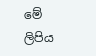මේ ලිපිය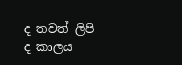ද තවත් ලිපි ද කාලය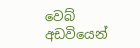වෙබ් අඩවියෙන්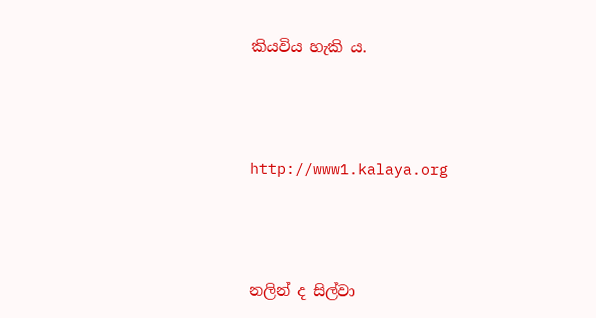කියවිය හැකි ය.



http://www1.kalaya.org



නලින් ද සිල්වා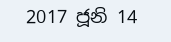2017 ජූනි 14